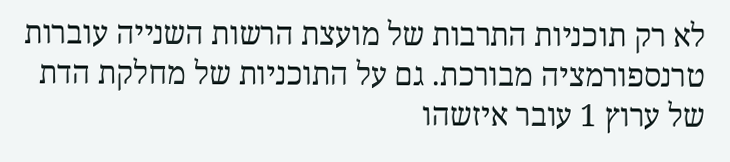לא רק תוכניות התרבות של מועצת הרשות השנייה עוברות טרנספורמציה מבורכת. גם על התוכניות של מחלקת הדת של ערוץ 1 עובר איזשהו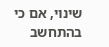שינוי, אם כי בהתחשב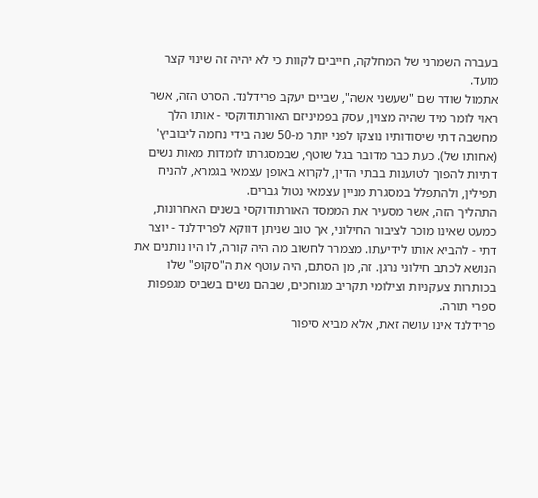בעברה השמרני של המחלקה, חייבים לקוות כי לא יהיה זה שינוי קצר מועד.
אתמול שודר שם "שעשני אשה", שביים יעקב פרידלנד. הסרט הזה, אשר ראוי לומר מיד שהיה מצוין, עסק בפמיניזם האורתודוקסי - אותו הלך מחשבה דתי שיסודותיו נוצקו לפני יותר מ-50 שנה בידי נחמה ליבוביץ' (אחותו של). כעת כבר מדובר בגל שוטף, שבמסגרתו לומדות מאות נשים דתיות להפוך לטוענות בבתי הדין, לקרוא באופן עצמאי בגמרא, להניח תפילין, ולהתפלל במסגרת מניין עצמאי נטול גברים.
התהליך הזה, אשר מסעיר את הממסד האורתודוקסי בשנים האחרונות, כמעט שאינו מוכר לציבור החילוני, אך טוב שניתן דווקא לפרידלנד - יוצר דתי - להביא אותו לידיעתו. מצמרר לחשוב מה היה קורה, לו היו נותנים את הנושא לכתב חילוני נרגן. זה, מן הסתם, היה עוטף את ה"סקופ" שלו בכותרות צעקניות וצילומי תקריב מגוחכים, שבהם נשים בשביס מגפפות ספרי תורה.
פרידלנד אינו עושה זאת, אלא מביא סיפור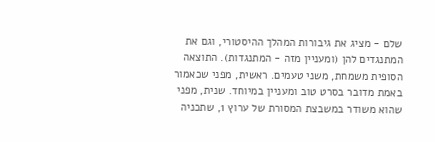שלם - מציג את גיבורות המהלך ההיסטורי, וגם את המתנגדים להן (ומעניין מזה - המתנגדות). התוצאה הסופית משמחת, משני טעמים. ראשית, מפני שכאמור באמת מדובר בסרט טוב ומעניין במיוחד. שנית, מפני שהוא משודר במשבצת המסורת של ערוץ 1, שתכניה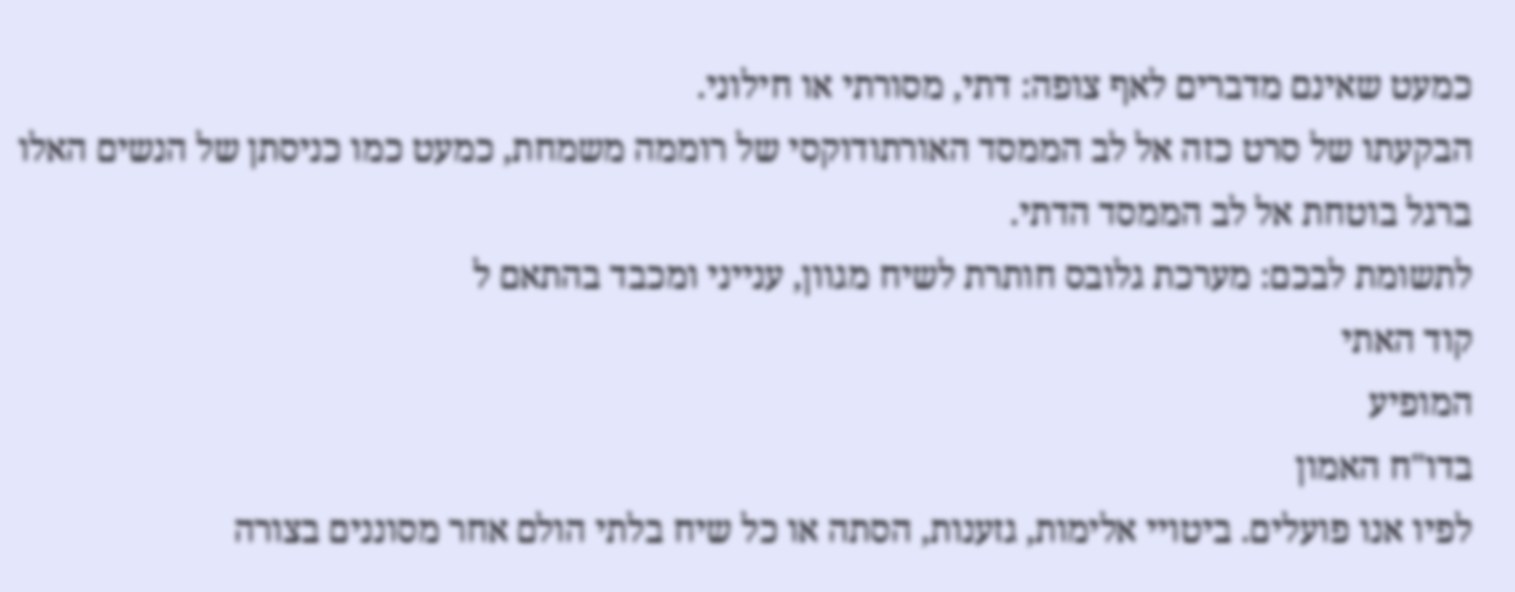כמעט שאינם מדברים לאף צופה: דתי, מסורתי או חילוני.
הבקעתו של סרט כזה אל לב הממסד האורתודוקסי של רוממה משמחת, כמעט כמו כניסתן של הנשים האלו ברגל בוטחת אל לב הממסד הדתי.
לתשומת לבכם: מערכת גלובס חותרת לשיח מגוון, ענייני ומכבד בהתאם ל
קוד האתי
המופיע
בדו"ח האמון
לפיו אנו פועלים. ביטויי אלימות, גזענות, הסתה או כל שיח בלתי הולם אחר מסוננים בצורה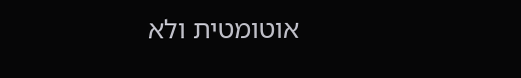אוטומטית ולא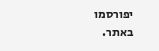יפורסמו באתר.